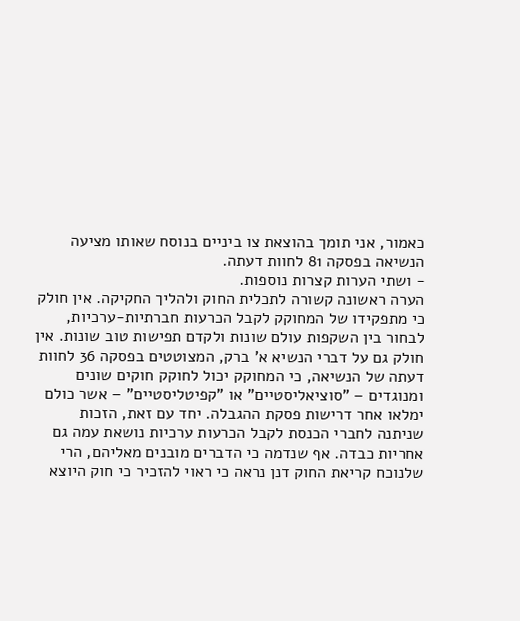כאמור, אני תומך בהוצאת צו ביניים בנוסח שאותו מציעה הנשיאה בפסקה 81 לחוות דעתה.
- ושתי הערות קצרות נוספות.
הערה ראשונה קשורה לתכלית החוק ולהליך החקיקה. אין חולק כי מתפקידו של המחוקק לקבל הכרעות חברתיות-ערכיות, לבחור בין השקפות עולם שונות ולקדם תפישות טוב שונות. אין חולק גם על דברי הנשיא א' ברק, המצוטטים בפסקה 36 לחוות דעתה של הנשיאה, כי המחוקק יכול לחוקק חוקים שונים ומנוגדים – "סוציאליסטיים" או "קפיטליסטיים" – אשר כולם ימלאו אחר דרישות פסקת ההגבלה. יחד עם זאת, הזכות שניתנה לחברי הכנסת לקבל הכרעות ערכיות נושאת עמה גם אחריות כבדה. אף שנדמה כי הדברים מובנים מאליהם, הרי שלנוכח קריאת החוק דנן נראה כי ראוי להזכיר כי חוק היוצא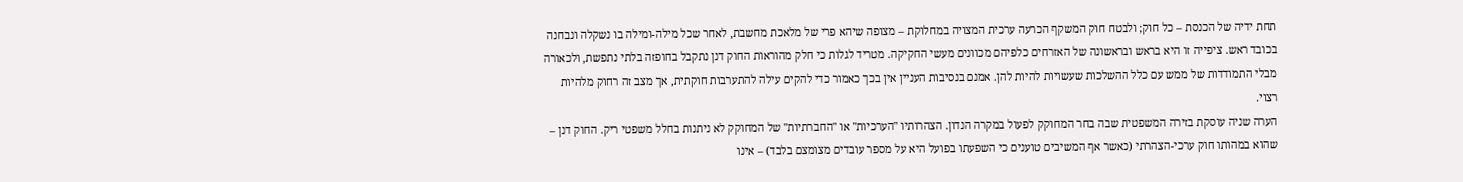תחת ידיה של הכנסת – כל חוק; ולבטח חוק המשקף הכרעה ערכית המצויה במחלוקת – מצופה שיהא פרי של מלאכת מחשבת, לאחר שכל מילה-ומילה בו נשקלה ונבחנה בכובד ראש. ציפייה זו היא בראש ובראשונה של האזרחים כלפיהם מכוונים מעשי החקיקה. מטריד לגלות כי חלק מהוראות החוק דנן נתקבל בחופזה בלתי נתפשת, ולכאורה מבלי התמודדות של ממש עם כלל ההשלכות שעשויות להיות להן. אמנם בנסיבות העניין אין בכך כאמור כדי להקים עילה להתערבות חוקתית, אך מצב זה רחוק מלהיות רצוי.
הערה שניה עוסקת בזירה המשפטית שבה בחר המחוקק לפעול במקרה הנדון. הצהרותיו "הערכיות" או "החברתיות" של המחוקק לא ניתנות בחלל משפטי ריק. החוק דנן – שהוא במהותו חוק ערכי-הצהרתי (כאשר אף המשיבים טוענים כי השפעתו בפועל היא על מספר עובדים מצומצם בלבד) – אינו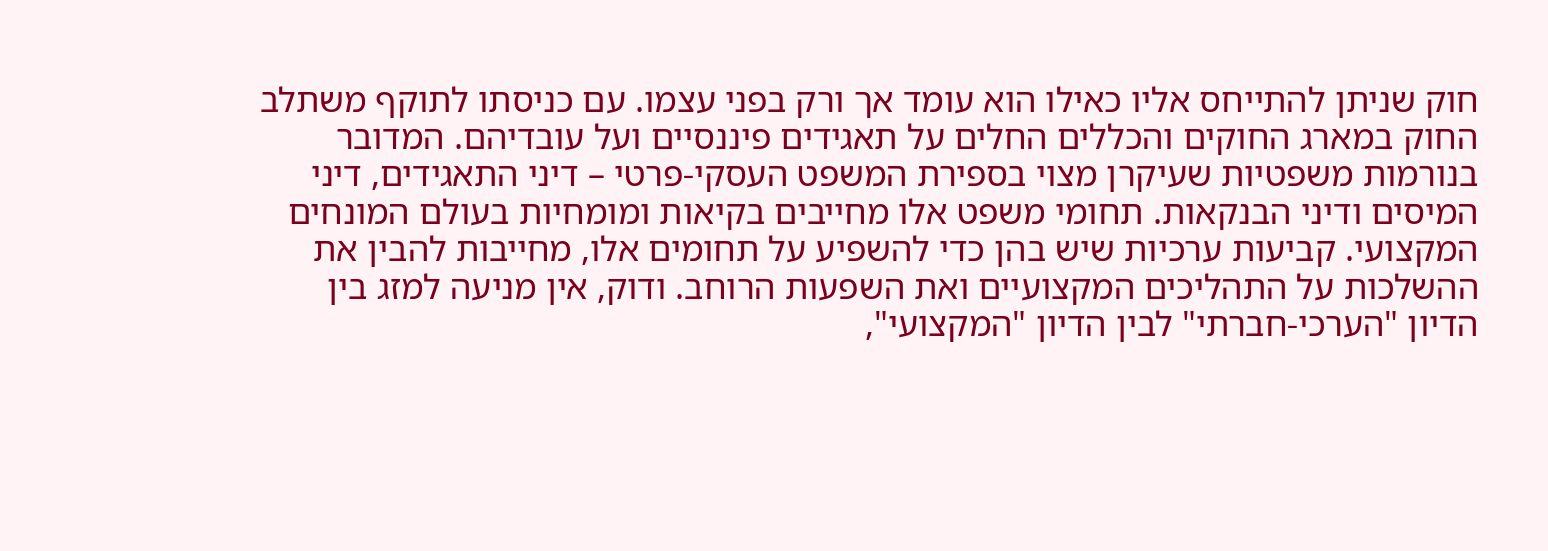חוק שניתן להתייחס אליו כאילו הוא עומד אך ורק בפני עצמו. עם כניסתו לתוקף משתלב החוק במארג החוקים והכללים החלים על תאגידים פיננסיים ועל עובדיהם. המדובר בנורמות משפטיות שעיקרן מצוי בספירת המשפט העסקי-פרטי – דיני התאגידים, דיני המיסים ודיני הבנקאות. תחומי משפט אלו מחייבים בקיאות ומומחיות בעולם המונחים המקצועי. קביעות ערכיות שיש בהן כדי להשפיע על תחומים אלו, מחייבות להבין את ההשלכות על התהליכים המקצועיים ואת השפעות הרוחב. ודוק, אין מניעה למזג בין הדיון "הערכי-חברתי" לבין הדיון "המקצועי",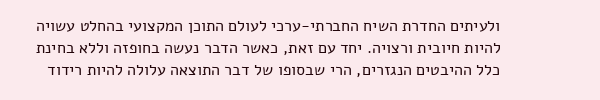ולעיתים החדרת השיח החברתי-ערכי לעולם התוכן המקצועי בהחלט עשויה להיות חיובית ורצויה. יחד עם זאת, כאשר הדבר נעשה בחופזה וללא בחינת כלל ההיבטים הנגזרים, הרי שבסופו של דבר התוצאה עלולה להיות רידוד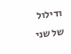ודילול של שני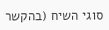סוגי השיח (בהקשר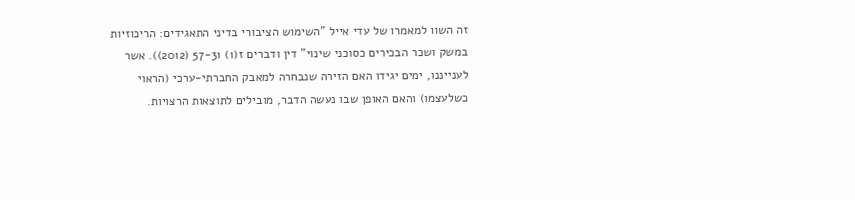זה השוו למאמרו של עדי אייל "השימוש הציבורי בדיני התאגידים: הריכוזיות במשק ושכר הבכירים כסוכני שינוי" דין ודברים ז(1) 57-31 (2012)). אשר לענייננו, ימים יגידו האם הזירה שנבחרה למאבק החברתי-ערכי (הראוי כשלעצמו) והאם האופן שבו נעשה הדבר, מובילים לתוצאות הרצויות.